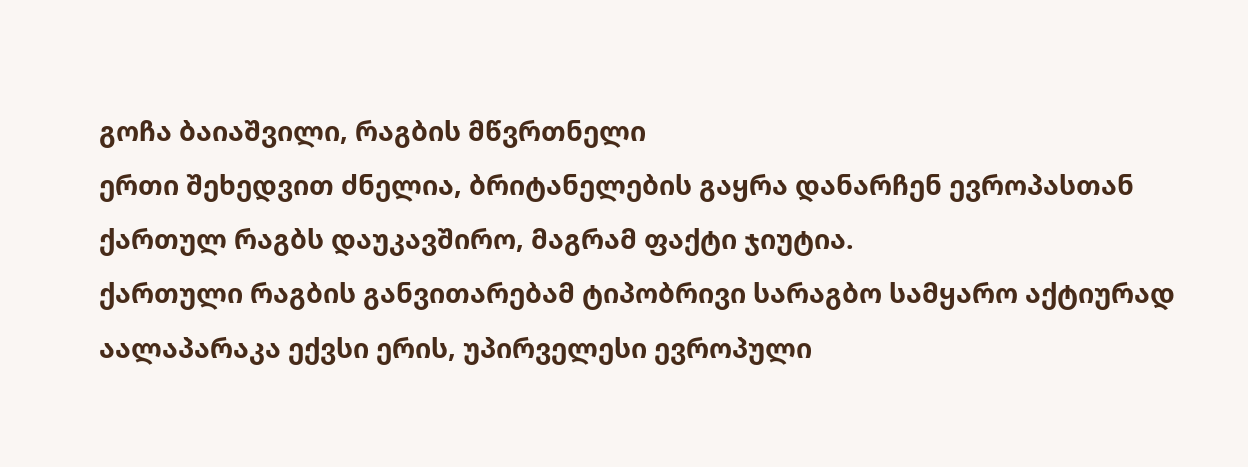გოჩა ბაიაშვილი, რაგბის მწვრთნელი
ერთი შეხედვით ძნელია, ბრიტანელების გაყრა დანარჩენ ევროპასთან ქართულ რაგბს დაუკავშირო, მაგრამ ფაქტი ჯიუტია.
ქართული რაგბის განვითარებამ ტიპობრივი სარაგბო სამყარო აქტიურად აალაპარაკა ექვსი ერის, უპირველესი ევროპული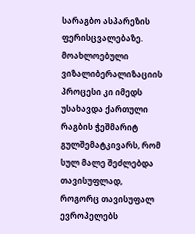სარაგბო ასპარეზის ფერისცვალებაზე. მოახლოებული ვიზალიბერალიზაციის პროცესი კი იმედს უსახავდა ქართული რაგბის ჭეშმარიტ გულშემატკივარს, რომ სულ მალე შეძლებდა თავისუფლად, როგორც თავისუფალ ევროპელებს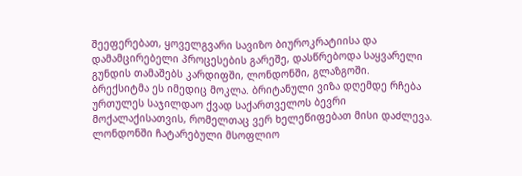შეეფერებათ, ყოველგვარი სავიზო ბიუროკრატიისა და დამამცირებელი პროცესების გარეშე, დასწრებოდა საყვარელი გუნდის თამაშებს კარდიფში, ლონდონში, გლაზგოში.
ბრექსიტმა ეს იმედიც მოკლა. ბრიტანული ვიზა დღემდე რჩება ურთულეს საჯილდაო ქვად საქართველოს ბევრი მოქალაქისათვის, რომელთაც ვერ ხელეწიფებათ მისი დაძლევა.
ლონდონში ჩატარებული მსოფლიო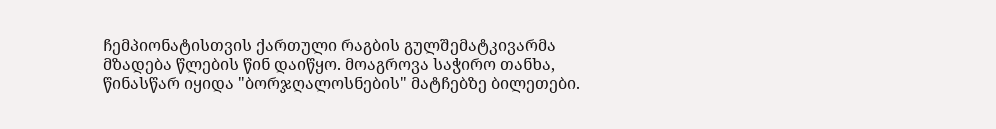ჩემპიონატისთვის ქართული რაგბის გულშემატკივარმა მზადება წლების წინ დაიწყო. მოაგროვა საჭირო თანხა, წინასწარ იყიდა "ბორჯღალოსნების" მატჩებზე ბილეთები.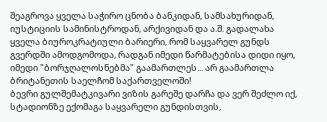შეაგროვა ყველა საჭირო ცნობა ბანკიდან, სამსახურიდან, იუსტიციის სამინისტროდან, არქივიდან და ა.შ. გადალახა ყველა ბიუროკრატიული ბარიერი, რომ საყვარელ გუნდს გვერდში ამოდგომოდა, რადგან იმედი წარმატებისა დიდი იყო, იმედი "ბორჯღალოსნებმა" გაამართლეს... არ გაამართლა ბრიტანეთის საელჩომ საქართველოში!
ბევრი გულშემატკივარი ვიზის გარეშე დარჩა და ვერ შეძლო იქ, სტადიონზე ექომაგა საყვარელი გუნდისთვის,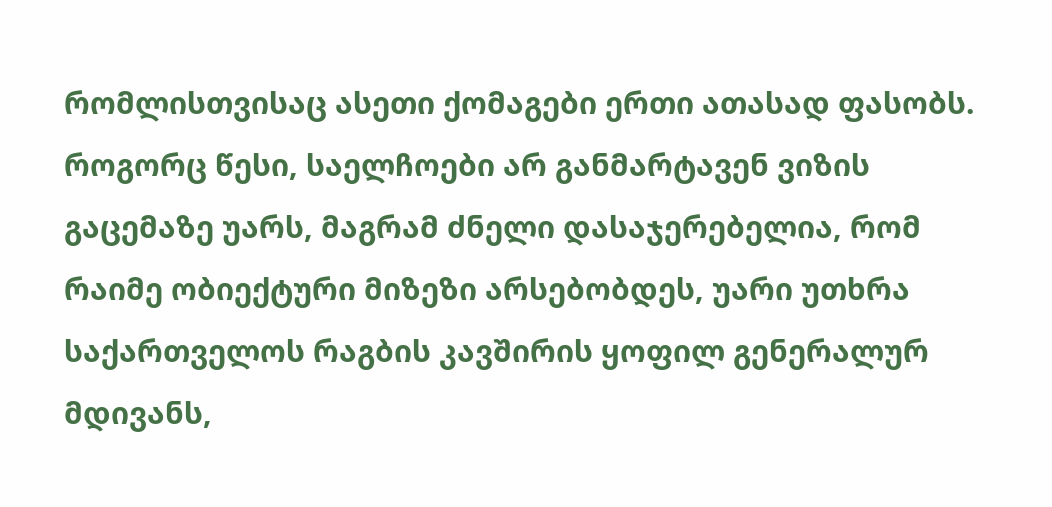რომლისთვისაც ასეთი ქომაგები ერთი ათასად ფასობს.
როგორც წესი, საელჩოები არ განმარტავენ ვიზის გაცემაზე უარს, მაგრამ ძნელი დასაჯერებელია, რომ რაიმე ობიექტური მიზეზი არსებობდეს, უარი უთხრა საქართველოს რაგბის კავშირის ყოფილ გენერალურ მდივანს,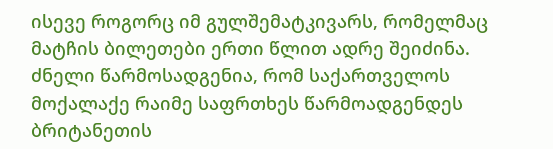ისევე როგორც იმ გულშემატკივარს, რომელმაც მატჩის ბილეთები ერთი წლით ადრე შეიძინა.
ძნელი წარმოსადგენია, რომ საქართველოს მოქალაქე რაიმე საფრთხეს წარმოადგენდეს ბრიტანეთის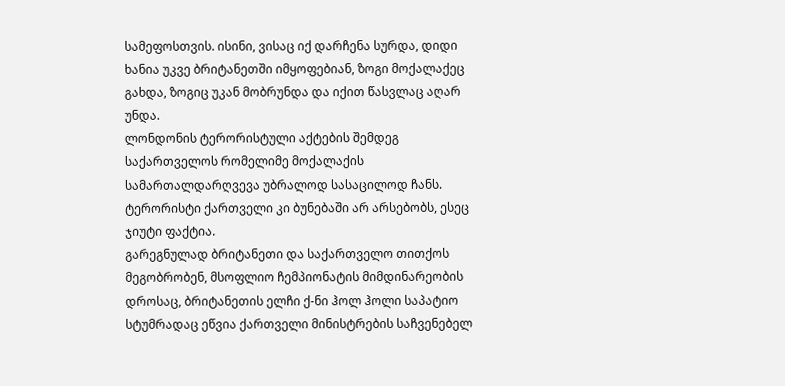სამეფოსთვის. ისინი, ვისაც იქ დარჩენა სურდა, დიდი ხანია უკვე ბრიტანეთში იმყოფებიან, ზოგი მოქალაქეც გახდა, ზოგიც უკან მობრუნდა და იქით წასვლაც აღარ უნდა.
ლონდონის ტერორისტული აქტების შემდეგ საქართველოს რომელიმე მოქალაქის სამართალდარღვევა უბრალოდ სასაცილოდ ჩანს. ტერორისტი ქართველი კი ბუნებაში არ არსებობს, ესეც ჯიუტი ფაქტია.
გარეგნულად ბრიტანეთი და საქართველო თითქოს მეგობრობენ, მსოფლიო ჩემპიონატის მიმდინარეობის დროსაც, ბრიტანეთის ელჩი ქ-ნი ჰოლ ჰოლი საპატიო სტუმრადაც ეწვია ქართველი მინისტრების საჩვენებელ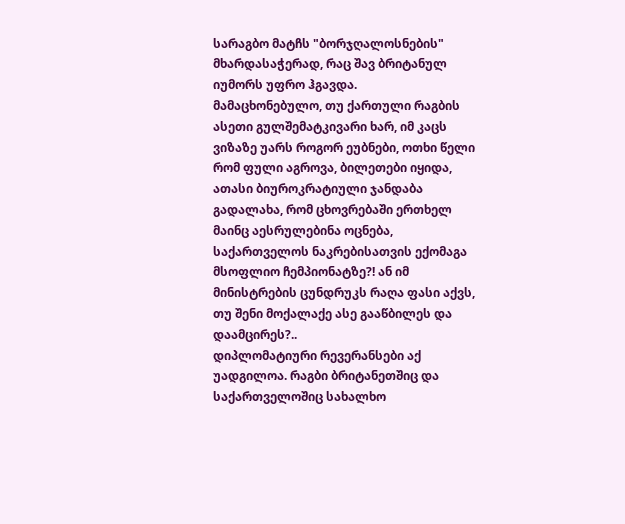სარაგბო მატჩს "ბორჯღალოსნების" მხარდასაჭერად, რაც შავ ბრიტანულ იუმორს უფრო ჰგავდა.
მამაცხონებულო, თუ ქართული რაგბის ასეთი გულშემატკივარი ხარ, იმ კაცს ვიზაზე უარს როგორ ეუბნები, ოთხი წელი რომ ფული აგროვა, ბილეთები იყიდა, ათასი ბიუროკრატიული ჯანდაბა გადალახა, რომ ცხოვრებაში ერთხელ მაინც აესრულებინა ოცნება, საქართველოს ნაკრებისათვის ექომაგა მსოფლიო ჩემპიონატზე?! ან იმ მინისტრების ცუნდრუკს რაღა ფასი აქვს, თუ შენი მოქალაქე ასე გააწბილეს და დაამცირეს?..
დიპლომატიური რევერანსები აქ უადგილოა. რაგბი ბრიტანეთშიც და საქართველოშიც სახალხო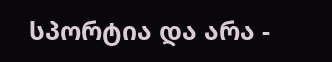სპორტია და არა -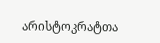არისტოკრატთა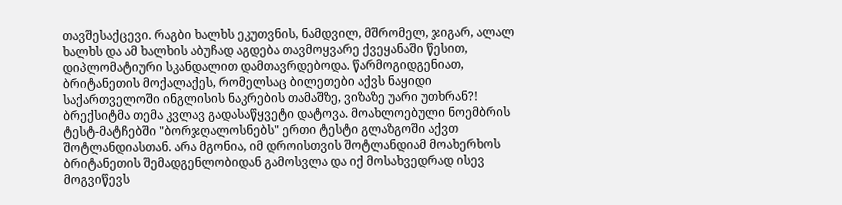თავშესაქცევი. რაგბი ხალხს ეკუთვნის, ნამდვილ, მშრომელ, ჯიგარ, ალალ ხალხს და ამ ხალხის აბუჩად აგდება თავმოყვარე ქვეყანაში წესით, დიპლომატიური სკანდალით დამთავრდებოდა. წარმოგიდგენიათ, ბრიტანეთის მოქალაქეს, რომელსაც ბილეთები აქვს ნაყიდი საქართველოში ინგლისის ნაკრების თამაშზე, ვიზაზე უარი უთხრან?!
ბრექსიტმა თემა კვლავ გადასაწყვეტი დატოვა. მოახლოებული ნოემბრის ტესტ-მატჩებში "ბორჯღალოსნებს" ერთი ტესტი გლაზგოში აქვთ შოტლანდიასთან. არა მგონია, იმ დროისთვის შოტლანდიამ მოახერხოს ბრიტანეთის შემადგენლობიდან გამოსვლა და იქ მოსახვედრად ისევ მოგვიწევს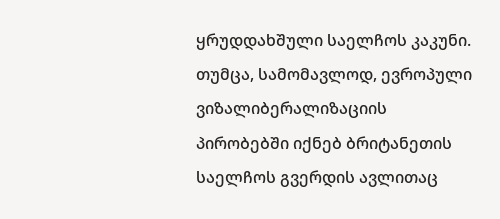ყრუდდახშული საელჩოს კაკუნი. თუმცა, სამომავლოდ, ევროპული ვიზალიბერალიზაციის პირობებში იქნებ ბრიტანეთის საელჩოს გვერდის ავლითაც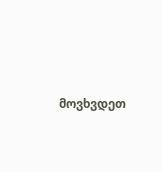მოვხვდეთ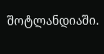შოტლანდიაში.